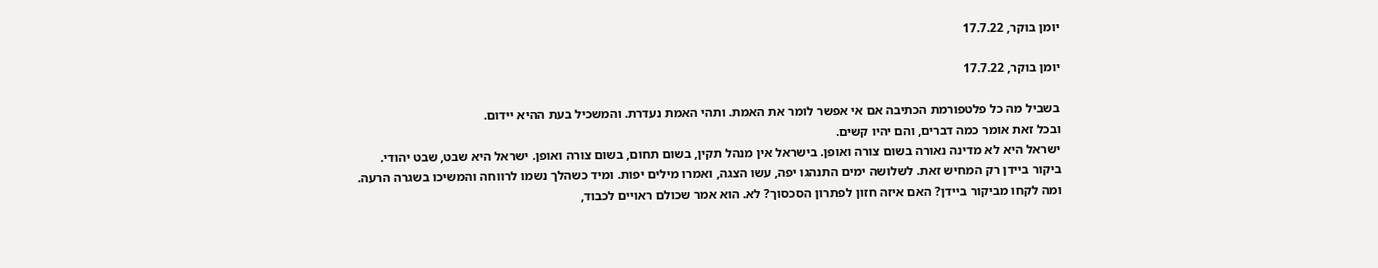יומן בוקר, 17.7.22

יומן בוקר, 17.7.22

בשביל מה כל פלטפורמת הכתיבה אם אי אפשר לומר את האמת. ותהי האמת נעדרת. והמשכיל בעת ההיא יידום.
ובכל זאת אומר כמה דברים, והם יהיו קשים.
ישראל היא לא מדינה נאורה בשום צורה ואופן. בישראל אין מנהל תקין, בשום תחום, בשום צורה ואופן. ישראל היא שבט, שבט יהודי.
ביקור ביידן רק המחיש זאת. לשלושה ימים התנהגו יפה, עשו הצגה, ואמרו מילים יפות. ומיד כשהלך נשמו לרווחה והמשיכו בשגרה הרעה.
ומה לקחו מביקור ביידן? האם איזה חזון לפתרון הסכסוך? לא. הוא אמר שכולם ראויים לכבוד,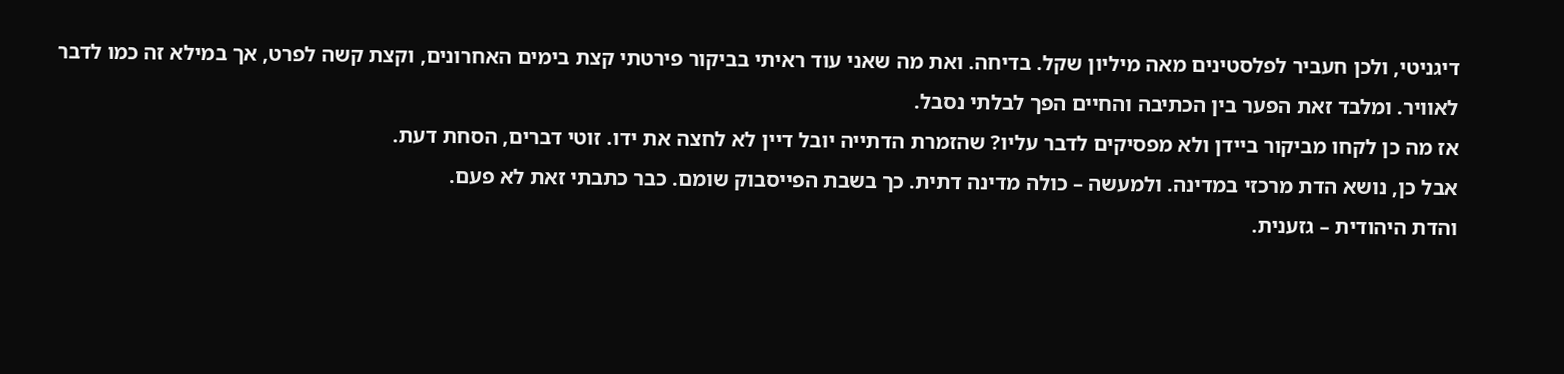דיגניטי, ולכן חעביר לפלסטינים מאה מיליון שקל. בדיחה. ואת מה שאני עוד ראיתי בביקור פירטתי קצת בימים האחרונים, וקצת קשה לפרט, אך במילא זה כמו לדבר לאוויר. ומלבד זאת הפער בין הכתיבה והחיים הפך לבלתי נסבל.
אז מה כן לקחו מביקור ביידן ולא מפסיקים לדבר עליו? שהזמרת הדתייה יובל דיין לא לחצה את ידו. זוטי דברים, הסחת דעת.
אבל כן, נושא הדת מרכזי במדינה. ולמעשה – כולה מדינה דתית. כך בשבת הפייסבוק שומם. כבר כתבתי זאת לא פעם.
והדת היהודית – גזענית.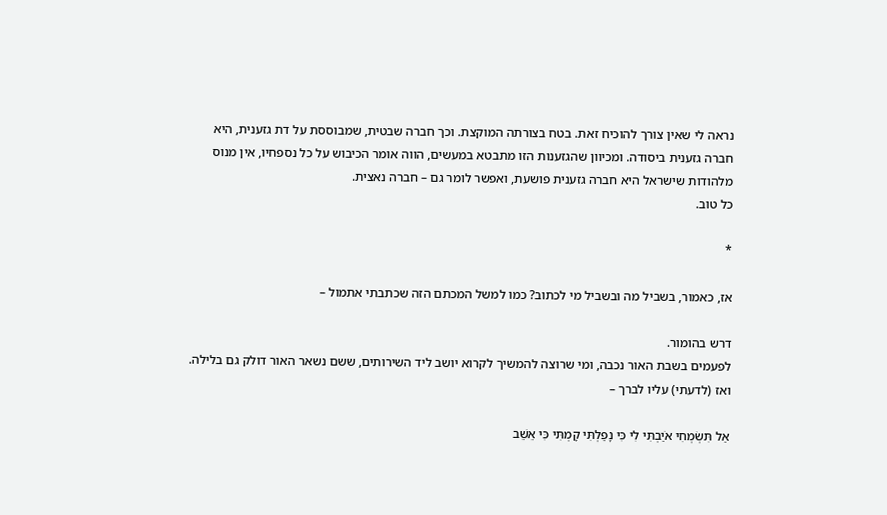נראה לי שאין צורך להוכיח זאת. בטח בצורתה המוקצת. וכך חברה שבטית, שמבוססת על דת גזענית, היא חברה גזענית ביסודה. ומכיוון שהגזענות הזו מתבטא במעשים, הווה אומר הכיבוש על כל נספחיו, אין מנוס מלהודות שישראל היא חברה גזענית פושעת, ואפשר לומר גם – חברה נאצית.
כל טוב.

*

אז, כאמור, בשביל מה ובשביל מי לכתוב? כמו למשל המכתם הזה שכתבתי אתמול –

דרש בהומור.
לפעמים בשבת האור נכבה, ומי שרוצה להמשיך לקרוא יושב ליד השירותים, ששם נשאר האור דולק גם בלילה. ואז (לדעתי) עליו לברך –

אַל תִּשְׂמְחִי אֹיַבְתִּי לִי כִּי נָפַלְתִּי קָמְתִּי כִּי אֵשֵׁב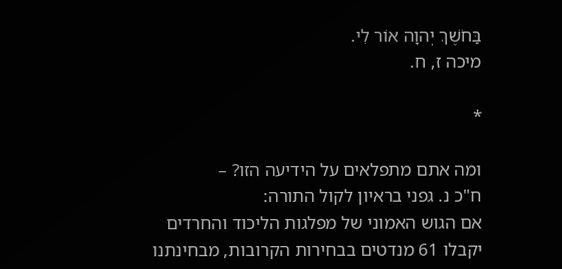בַּחֹשֶׁךְ יְהוָה אוֹר לִי.
מיכה ז, ח.

*

ומה אתם מתפלאים על הידיעה הזו? –
ח"כ נ. גפני בראיון לקול התורה:
אם הגוש האמוני של מפלגות הליכוד והחרדים יקבלו 61 מנדטים בבחירות הקרובות, מבחינתנו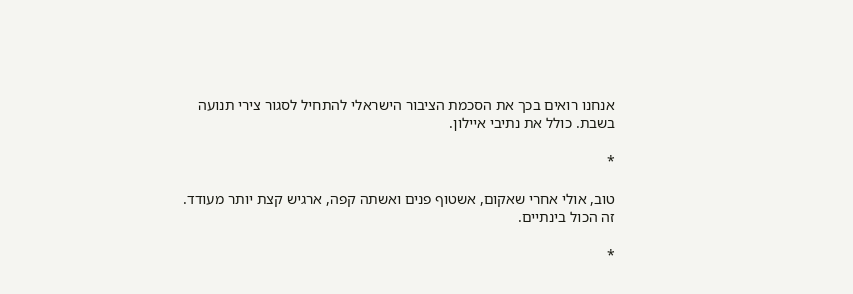אנחנו רואים בכך את הסכמת הציבור הישראלי להתחיל לסגור צירי תנועה בשבת. כולל את נתיבי איילון.

*

טוב, אולי אחרי שאקום, אשטוף פנים ואשתה קפה, ארגיש קצת יותר מעודד.
זה הכול בינתיים.

*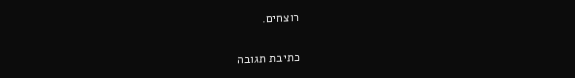רוצחים.

כתיבת תגובה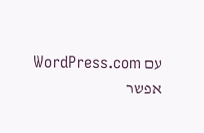עם WordPress.com אפשר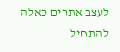לעצב אתרים כאלה
להתחיל